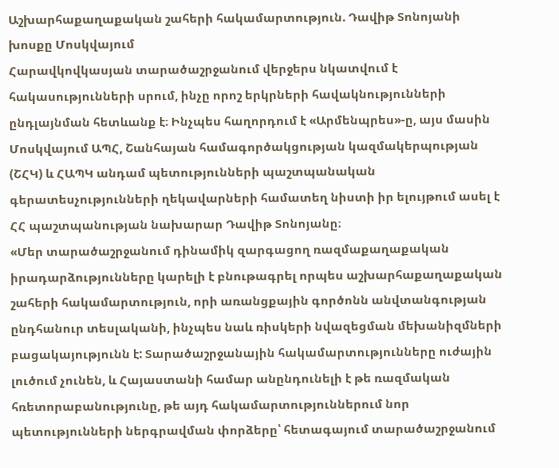Աշխարհաքաղաքական շահերի հակամարտություն. Դավիթ Տոնոյանի խոսքը Մոսկվայում
Հարավկովկասյան տարածաշրջանում վերջերս նկատվում է հակասությունների սրում, ինչը որոշ երկրների հավակնությունների ընդլայնման հետևանք է։ Ինչպես հաղորդում է «Արմենպրես»-ը, այս մասին Մոսկվայում ԱՊՀ, Շանհայան համագործակցության կազմակերպության (ՇՀԿ) և ՀԱՊԿ անդամ պետությունների պաշտպանական գերատեսչությունների ղեկավարների համատեղ նիստի իր ելույթում ասել է ՀՀ պաշտպանության նախարար Դավիթ Տոնոյանը։
«Մեր տարածաշրջանում դինամիկ զարգացող ռազմաքաղաքական իրադարձությունները կարելի է բնութագրել որպես աշխարհաքաղաքական շահերի հակամարտություն, որի առանցքային գործոնն անվտանգության ընդհանուր տեսլականի, ինչպես նաև ռիսկերի նվազեցման մեխանիզմների բացակայությունն է: Տարածաշրջանային հակամարտությունները ուժային լուծում չունեն, և Հայաստանի համար անընդունելի է թե ռազմական հռետորաբանությունը, թե այդ հակամարտություններում նոր պետությունների ներգրավման փորձերը՝ հետագայում տարածաշրջանում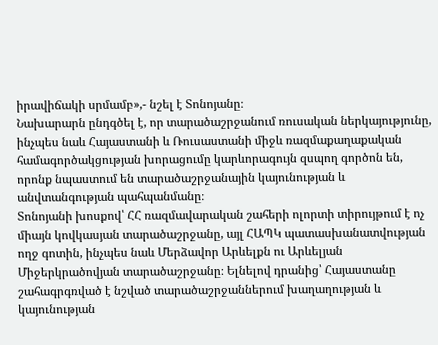իրավիճակի սրմամբ»,- նշել է Տոնոյանը։
Նախարարն ընդգծել է, որ տարածաշրջանում ռուսական ներկայությունը, ինչպես նաև Հայաստանի և Ռուսաստանի միջև ռազմաքաղաքական համագործակցության խորացումը կարևորագույն զսպող գործոն են, որոնք նպաստում են տարածաշրջանային կայունության և անվտանգության պահպանմանը։
Տոնոյանի խոսքով՝ ՀՀ ռազմավարական շահերի ոլորտի տիրույթում է ոչ միայն կովկասյան տարածաշրջանը, այլ ՀԱՊԿ պատասխանատվության ողջ գոտին, ինչպես նաև Մերձավոր Արևելքն ու Արևելյան Միջերկրածովյան տարածաշրջանը։ Ելնելով դրանից՝ Հայաստանը շահագրգռված է նշված տարածաշրջաններում խաղաղության և կայունության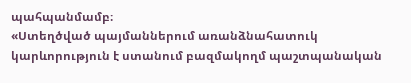պահպանմամբ։
«Ստեղծված պայմաններում առանձնահատուկ կարևորություն է ստանում բազմակողմ պաշտպանական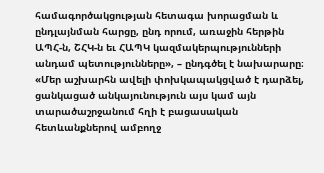համագործակցության հետագա խորացման և ընդլայնման հարցը, ընդ որում, առաջին հերթին ԱՊՀ-ն, ՇՀԿ-ն եւ ՀԱՊԿ կազմակերպությունների անդամ պետությունները», – ընդգծել է նախարարը։
«Մեր աշխարհն ավելի փոխկապակցված է դարձել, ցանկացած անկայունություն այս կամ այն տարածաշրջանում հղի է բացասական հետևանքներով ամբողջ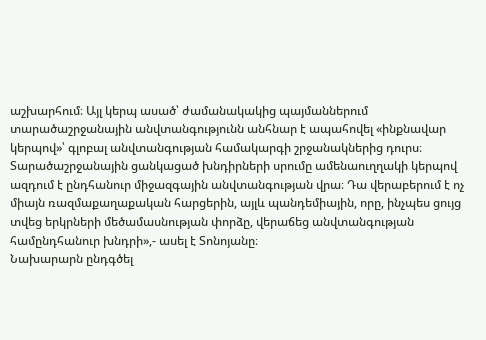աշխարհում։ Այլ կերպ ասած՝ ժամանակակից պայմաններում տարածաշրջանային անվտանգությունն անհնար է ապահովել «ինքնավար կերպով»՝ գլոբալ անվտանգության համակարգի շրջանակներից դուրս։ Տարածաշրջանային ցանկացած խնդիրների սրումը ամենաուղղակի կերպով ազդում է ընդհանուր միջազգային անվտանգության վրա։ Դա վերաբերում է ոչ միայն ռազմաքաղաքական հարցերին, այլև պանդեմիային, որը, ինչպես ցույց տվեց երկրների մեծամասնության փորձը, վերաճեց անվտանգության համընդհանուր խնդրի»,- ասել է Տոնոյանը։
Նախարարն ընդգծել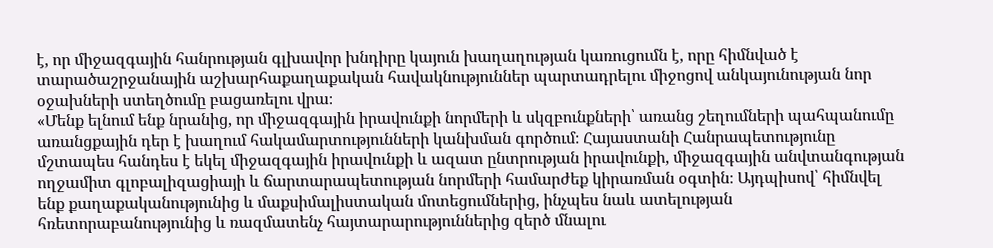է, որ միջազգային հանրության գլխավոր խնդիրը կայուն խաղաղության կառուցումն է, որը հիմնված է տարածաշրջանային աշխարհաքաղաքական հավակնություններ պարտադրելու միջոցով անկայունության նոր օջախների ստեղծումը բացառելու վրա։
«Մենք ելնում ենք նրանից, որ միջազգային իրավունքի նորմերի և սկզբունքների՝ առանց շեղումների պահպանումը առանցքային դեր է խաղում հակամարտությունների կանխման գործում։ Հայաստանի Հանրապետությունը մշտապես հանդես է եկել միջազգային իրավունքի և ազատ ընտրության իրավունքի, միջազգային անվտանգության ողջամիտ գլոբալիզացիայի և ճարտարապետության նորմերի համարժեք կիրառման օգտին։ Այդպիսով՝ հիմնվել ենք քաղաքականությունից և մաքսիմալիստական մոտեցումներից, ինչպես նաև ատելության հռետորաբանությունից և ռազմատենչ հայտարարություններից զերծ մնալու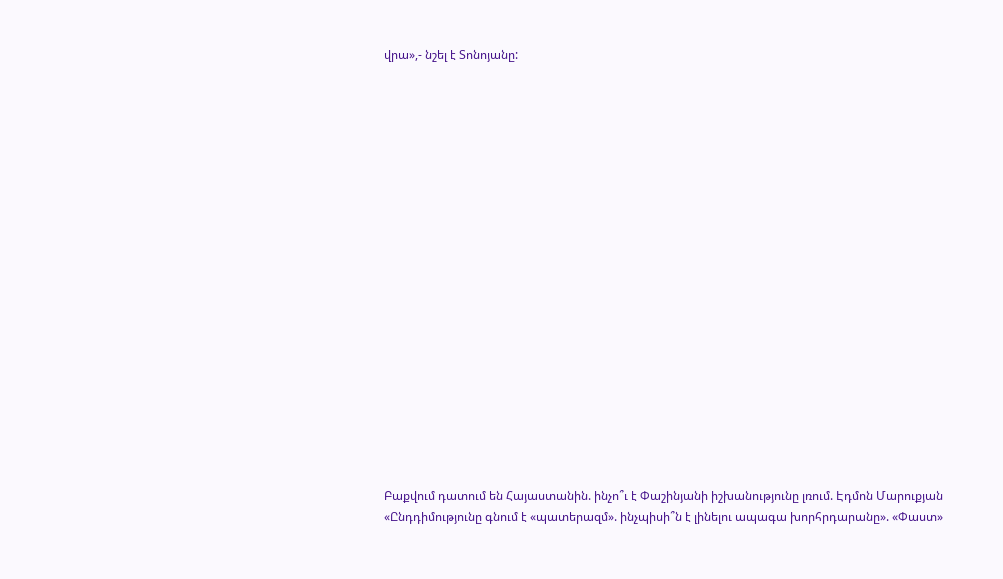վրա»,- նշել է Տոնոյանը:




















Բաքվում դատում են Հայաստանին. ինչո՞ւ է Փաշինյանի իշխանությունը լռում. Էդմոն Մարուքյան
«Ընդդիմությունը գնում է «պատերազմ». ինչպիսի՞ն է լինելու ապագա խորհրդարանը». «Փաստ»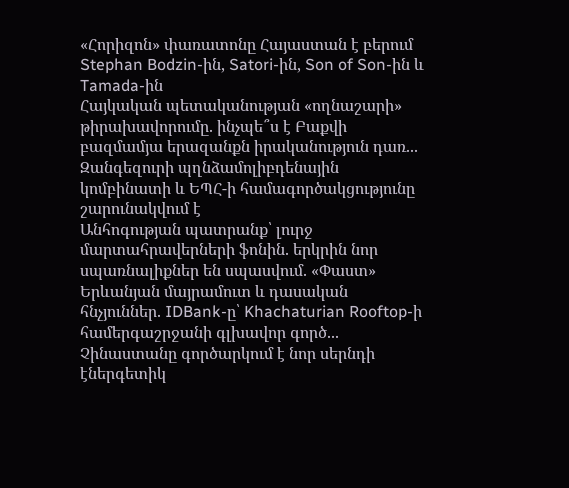«Հորիզոն» փառատոնը Հայաստան է բերում Stephan Bodzin-ին, Satori-ին, Son of Son-ին և Tamada-ին
Հայկական պետականության «ողնաշարի» թիրախավորումը. ինչպե՞ս է Բաքվի բազմամյա երազանքն իրականություն դառ...
Զանգեզուրի պղնձամոլիբդենային կոմբինատի և ԵՊՀ-ի համագործակցությունը շարունակվում է
Անհոգության պատրանք՝ լուրջ մարտահրավերների ֆոնին. երկրին նոր սպառնալիքներ են սպասվում. «Փաստ»
Երևանյան մայրամուտ և դասական հնչյուններ. IDBank-ը՝ Khachaturian Rooftop-ի համերգաշրջանի գլխավոր գործ...
Չինաստանը գործարկում է նոր սերնդի էներգետիկ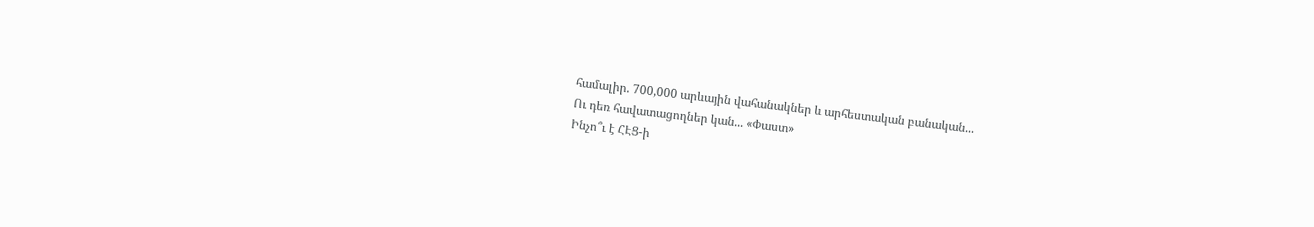համալիր. 700,000 արևային վահանակներ և արհեստական բանական...
Ու դեռ հավատացողներ կան... «Փաստ»
Ինչո՞ւ է ՀԷՑ-ի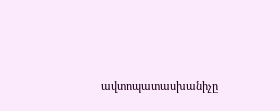ավտոպատասխանիչը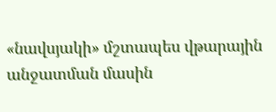«նավսյակի» մշտապես վթարային անջատման մասին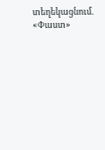տեղեկացնում. «Փաստ»